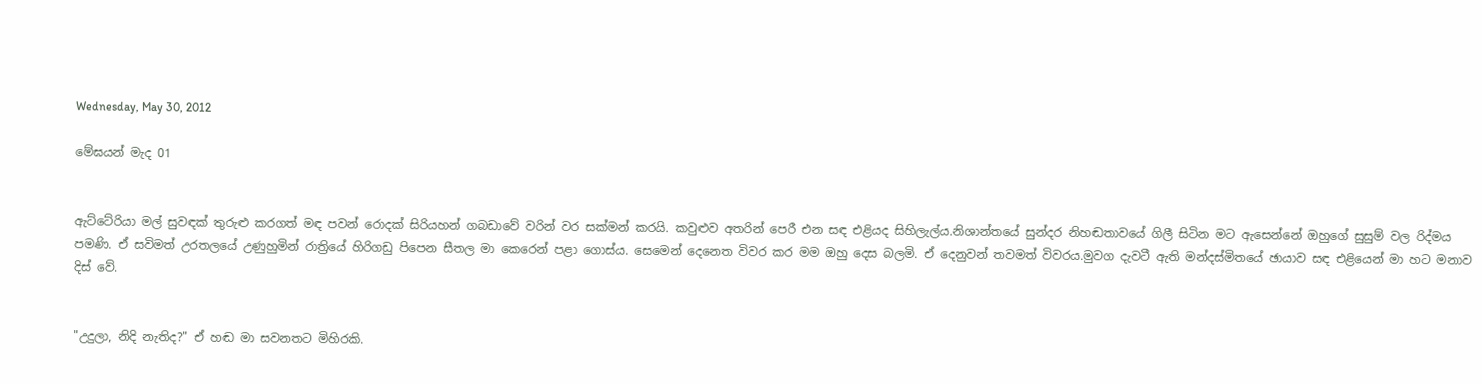Wednesday, May 30, 2012

මේඝයන් මැද 01


ඇට්ටේරියා මල් සුවඳක් තුරුළු කරගත් මඳ පවන් රොදක් සිරියහන් ගබඩාවේ වරින් වර සක්මන් කරයි. කවුළුව අතරින් පෙරී එන සඳ එළියද සිහිලැල්ය.නිශාන්තයේ සුන්දර නිහඬතාවයේ ගිලී සිටින මට ඇසෙන්නේ ඔහුගේ සුසුම් වල රිද්මය පමණි. ඒ සවිමත් උරතලයේ උණුහුමින් රාත්‍රියේ හිරිගඩු පිපෙන සීතල මා කෙරෙන් පළා ගොස්ය. සෙමෙන් දෙනෙත විවර කර මම ඔහු දෙස බලමි. ඒ දෙනුවන් තවමත් විවරය.මුවග දැවටී ඇති මන්දස්මිතයේ ඡායාව සඳ එළියෙන් මා හට මනාව දිස් වේ.


"උදුලා, නිදි නැතිද?" ඒ හඬ මා සවනතට මිහිරකි.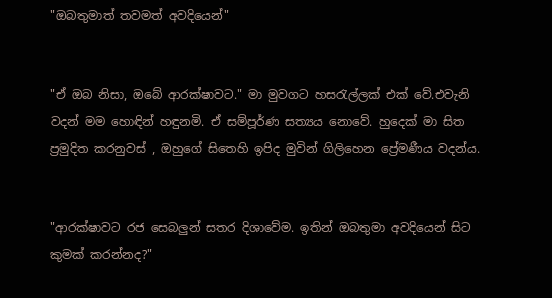"ඔබතුමාත් තවමත් අවදියෙන්"


"ඒ ඔබ නිසා, ඔබේ ආරක්ෂාවට." මා මුවගට හස‍රැල්ලක් එක් වේ.එවැනි වදන් මම හොඳින් හඳුනමි. ඒ සම්පූර්ණ සත්‍යය නොවේ. හුදෙක් මා සිත ප්‍රමුදිත කරනුවස් , ඔහුගේ සිතෙහි ඉපිද මුවින් ගිලිහෙන ප්‍රේමණීය වදන්ය.


"ආරක්ෂාවට රජ සෙබලුන් සතර දිශාවේම. ඉතින් ඔබතුමා අවදියෙන් සිට කුමක් කරන්නද?"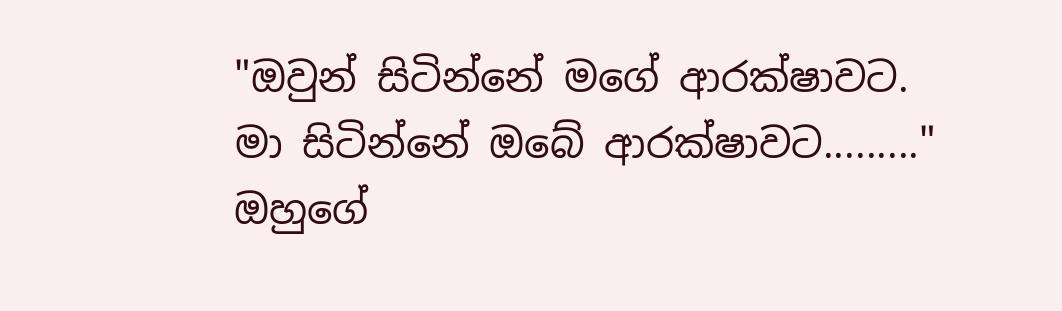"ඔවුන් සිටින්නේ මගේ ආරක්ෂාවට. මා සිටින්නේ ඔබේ ආරක්ෂාවට........." ඔහුගේ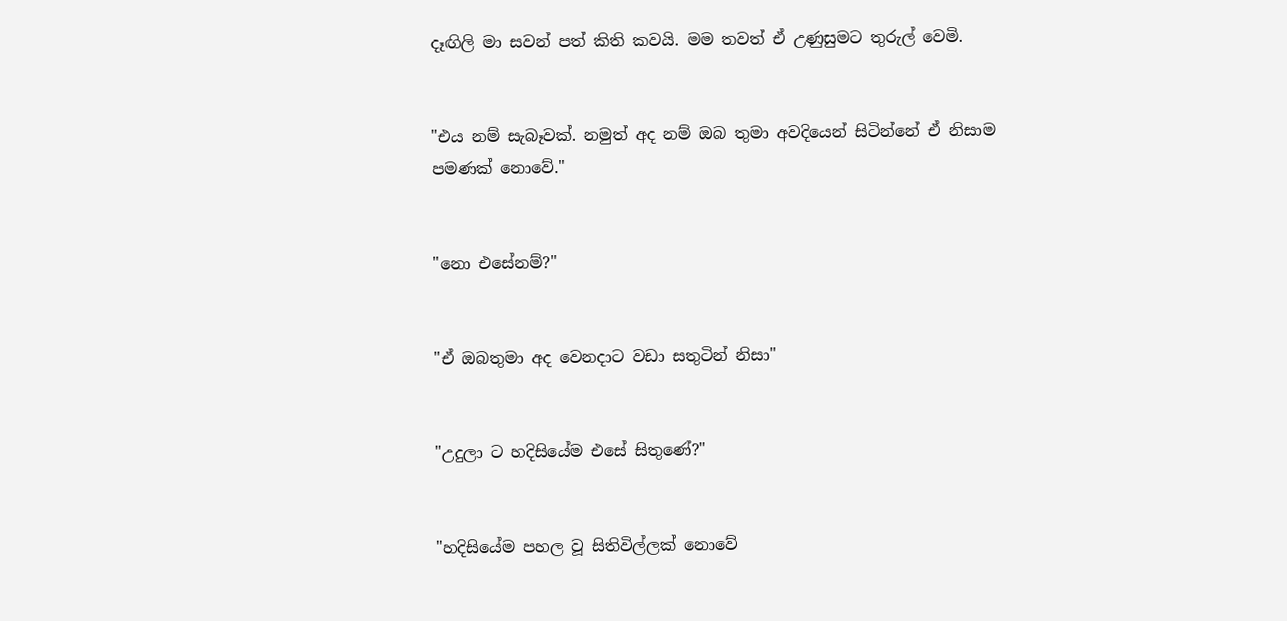දෑඟිලි මා සවන් පත් කිති කවයි. මම තවත් ඒ උණුසුමට තුරුල් වෙමි.


"එය නම් සැබෑවක්. නමුත් අද නම් ඔබ තුමා අවදියෙන් සිටින්නේ ඒ නිසාම පමණක් නොවේ."


"නො එසේනම්?"


"ඒ ඔබතුමා අද වෙනදාට වඩා සතුටින් නිසා"


"උදුලා ට හදිසියේම එසේ සිතුණේ?"


"හදිසියේම පහල වූ සිතිවිල්ලක් නොවේ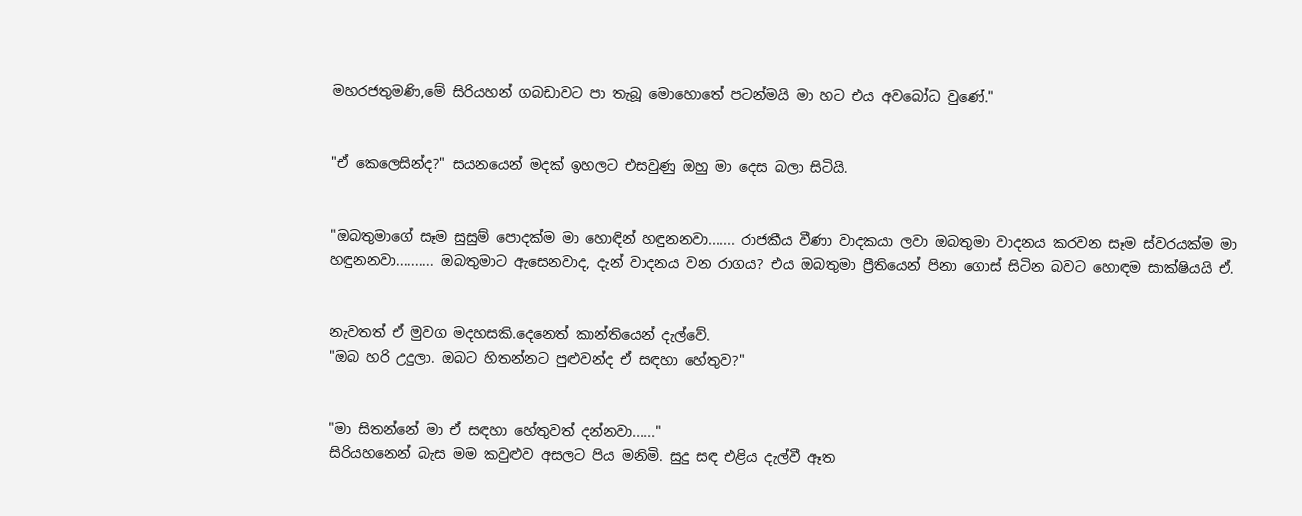මහරජතුමණි,මේ සිරියහන් ගබඩාවට පා තැබූ මොහොතේ පටන්මයි මා හට එය අවබෝධ වුණේ."


"ඒ කෙලෙසින්ද?" සයනයෙන් මදක් ඉහලට එසවුණු ඔහු මා දෙස බලා සිටියි.


"ඔබතුමාගේ සෑම සුසුම් පොදක්ම මා හොඳින් හඳුනනවා....... රාජකීය වීණා වාදකයා ලවා ඔබතුමා වාදනය කරවන සෑම ස්වරයක්ම මා හඳුනනවා.......... ඔබතුමාට ඇසෙනවාද, දැන් වාදනය වන රාගය? එය ඔබතුමා ප්‍රීතියෙන් පිනා ගොස් සිටින බවට හොඳම සාක්ෂියයි ඒ.


නැවතත් ඒ මුවග මදහසකි.දෙනෙත් කාන්තියෙන් දැල්වේ.
"ඔබ හරි උදුලා. ඔබට හිතන්නට පුළුවන්ද ඒ සඳහා හේතුව?"


"මා සිතන්නේ මා ඒ සඳහා හේතුවත් දන්නවා......"
සිරියහනෙන් බැස මම කවුළුව අසලට පිය මනිමි. සුදු සඳ එළිය දැල්වී ඈත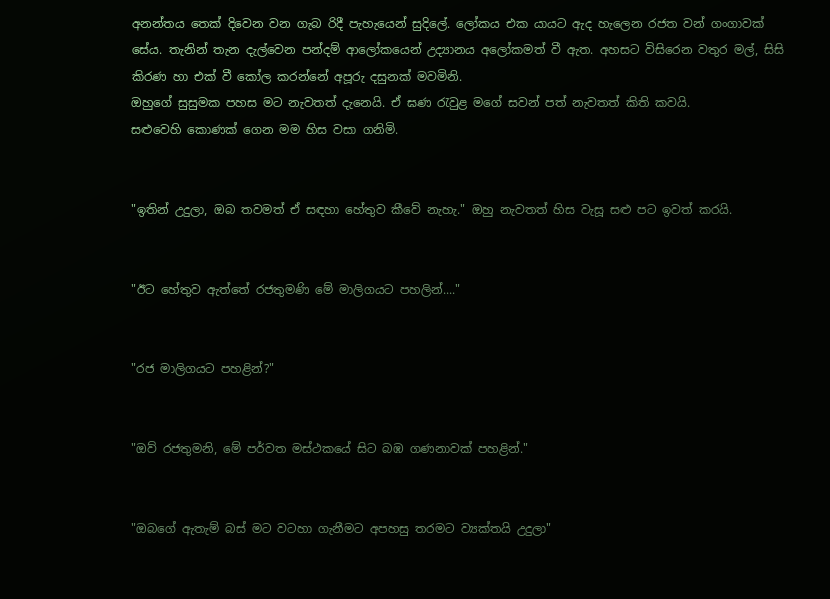අනන්තය තෙක් දිවෙන වන ගැබ රිදී පැහැයෙන් සුදිලේ. ලෝකය එක යායට ඇද හැලෙන රජත වන් ගංගාවක් සේය. තැනින් තැන දැල්වෙන පන්දම් ආලෝකයෙන් උද්‍යානය අලෝකමත් වී ඇත. අහසට විසිරෙන වතුර මල්, සිසි කිරණ හා එක් වී කෝල කරන්නේ අපූරු දසුනක් මවමිනි.
ඔහුගේ සුසුමක පහස මට නැවතත් දැනෙයි. ඒ ඝණ ‍රැවුළ මගේ සවන් පත් නැවතත් කිති කවයි.
සළුවෙහි කොණක් ගෙන මම හිස වසා ගනිමි.


"ඉතින් උදුලා, ඔබ තවමත් ඒ සඳහා හේතුව කීවේ නැහැ." ඔහු නැවතත් හිස වැසූ සළු පට ඉවත් කරයි.


"ඊට හේතුව ඇත්තේ රජතුමණි මේ මාලිගයට පහලින්...."


"රජ මාලිගයට පහළින්?"


"ඔව් රජතුමනි, මේ පර්වත මස්ථකයේ සිට බඹ ගණනාවක් පහළින්."


"ඔබගේ ඇතැම් බස් මට වටහා ගැනීමට අපහසු තරමට ව්‍යක්තයි උදුලා"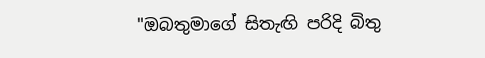"ඔබතුමාගේ සිතැඟි පරිදි බිතු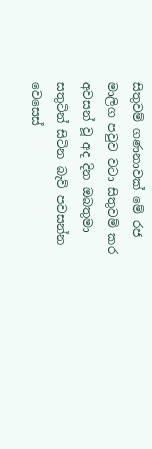සිතුවම් ගණනාවක් මේ රජ මාලිග පවුව වටා සිතුවම් කර අවසන් වූ අද දින ඔබතුමා සතුටින් සිටින බැව් පවසන්න වෙසෙස්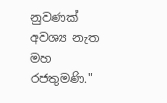නුවණක් අවශ්‍ය නැත මහ රජතුමණි."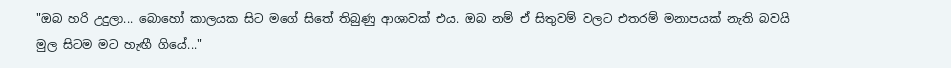"ඔබ හරි උදුලා... බොහෝ කාලයක සිට මගේ සිතේ තිබුණු ආශාවක් එය. ඔබ නම් ඒ සිතුවම් වලට එතරම් මනාපයක් නැති බවයි මුල සිටම මට හැඟී ගියේ..."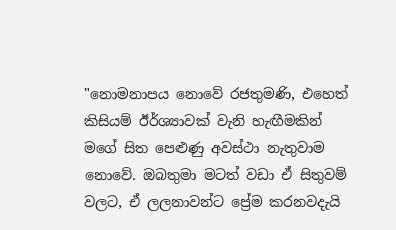"නොමනාපය නොවේ රජතුමණි, එහෙත් කිසියම් ඊර්ශ්‍යාවක් වැනි හැඟීමකින් මගේ සිත පෙළුණු අවස්ථා නැතුවාම නොවේ. ඔබතුමා මටත් වඩා ඒ සිතුවම් වලට, ඒ ලලනාවන්ට ප්‍රේම කරනවදැයි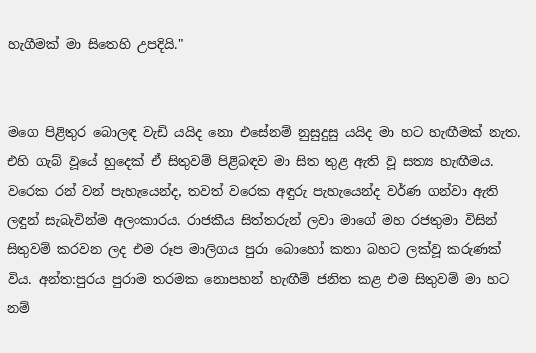හැගීමක් මා සිතෙහි උපදියි."


මගෙ පිළිතුර බොලඳ වැඩි යයිද නො එසේනම් නුසුදුසු යයිද මා හට හැඟීමක් නැත. එහි ගැබ් වූයේ හුදෙක් ඒ සිතුවම් පිළිබඳව මා සිත තුළ ඇති වූ සත්‍ය හැඟීමය. වරෙක රන් වන් පැහැයෙන්ද, තවත් වරෙක අඳුරු පැහැයෙන්ද වර්ණ ගන්වා ඇති ලඳුන් සැබැවින්ම අලංකාරය. රාජකීය සිත්තරුන් ලවා මාගේ මහ රජතුමා විසින් සිතුවම් කරවන ලද එම රූප මාලිගය පුරා බොහෝ කතා බහට ලක්වූ කරුණක් විය. අන්ත:පුරය පුරාම තරමක නොපහන් හැඟීම් ජනිත කළ එම සිතුවම් මා හට නම්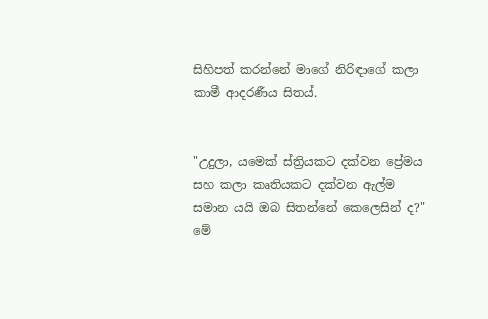සිහිපත් කරන්නේ මාගේ නිරිඳාගේ කලා කාමී ආදරණීය සිතය්.


"උදුලා, යමෙක් ස්ත්‍රියකට දක්වන ප්‍රේමය සහ කලා කෘතියකට දක්වන ඇල්ම සමාන යයි ඔබ සිතන්නේ කෙලෙසින් ද?" මේ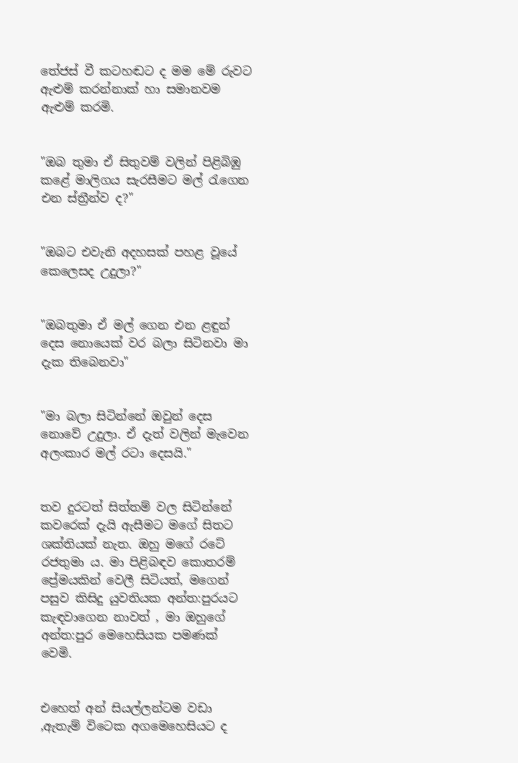තේජස් වී කටහඬට ද මම මේ රුවට ඇළුම් කරන්නාක් හා සමානවම ඇළුම් කරමි.


"ඔබ තුමා ඒ සිතුවම් වලින් පිළිබිඹු කළේ මාලිගය සැරසීමට මල් ‍රැගෙන එන ස්ත්‍රීන්ව ද?"


"ඔබට එවැනි අදහසක් පහළ වූයේ කෙලෙසද උදුලා?"


"ඔබතුමා ඒ මල් ගෙන එන ළඳුන් දෙස නොයෙක් වර බලා සිටිනවා මා දැක තිබෙනවා"


"මා බලා සිටින්නේ ඔවුන් දෙස නොවේ උදුලා. ඒ දැත් වලින් මැවෙන අලංකාර මල් රටා දෙසයි."


තව දුරටත් සිත්තම් වල සිටින්නේ කවරෙක් දැයි ඇසීමට මගේ සිතට ශක්තියක් නැත. ඔහු මගේ රටේ රජතුමා ය. මා පිළිබඳව කොතරම් ප්‍රේමයකින් වෙලී සිටියත්, මගෙන් පසුව කිසිදු යුවතියක අන්ත:පුරයට කැඳවාගෙන නාවත් , මා ඔහුගේ අන්ත:පුර මෙහෙසියක පමණක් වෙමි.


එහෙත් අන් සියල්ලන්ටම වඩා ,ඇතැම් විටෙක අගමෙහෙසියට ද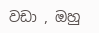වඩා , ඔහු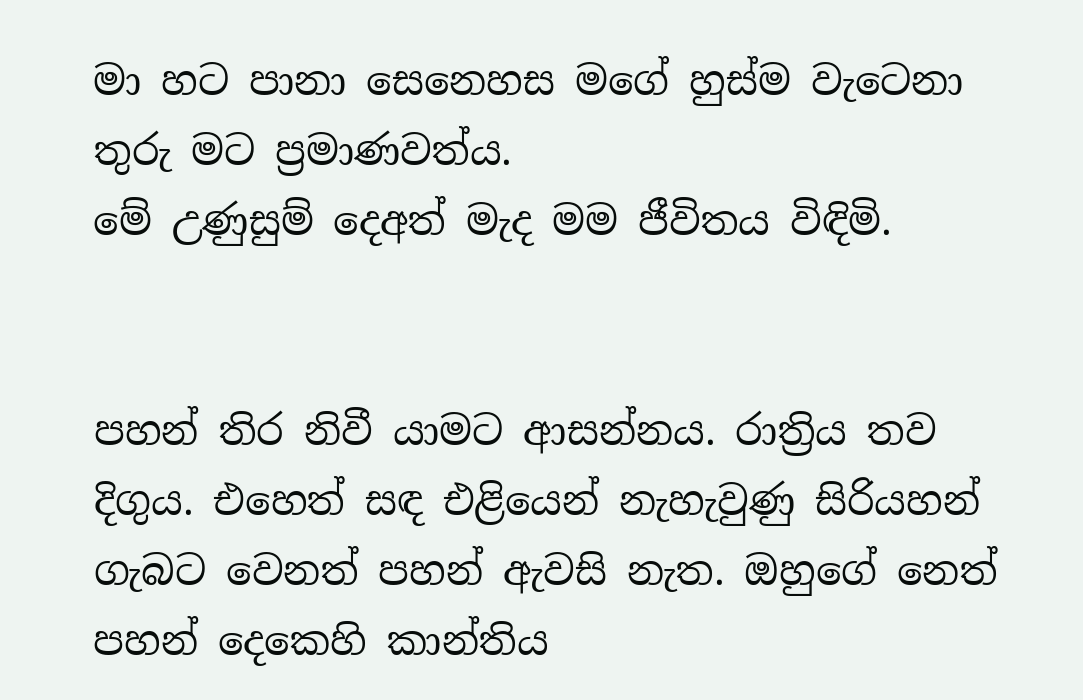මා හට පානා සෙනෙහස මගේ හුස්ම වැටෙනා තුරු මට ප්‍රමාණවත්ය.
මේ උණුසුම් දෙඅත් මැද මම ජීවිතය විඳිමි.


පහන් තිර නිවී යාමට ආසන්නය. රාත්‍රිය තව දිගුය. එහෙත් සඳ එළියෙන් නැහැවුණු සිරියහන් ගැබට වෙනත් පහන් ඇවසි නැත. ඔහුගේ නෙත් පහන් දෙකෙහි කාන්තිය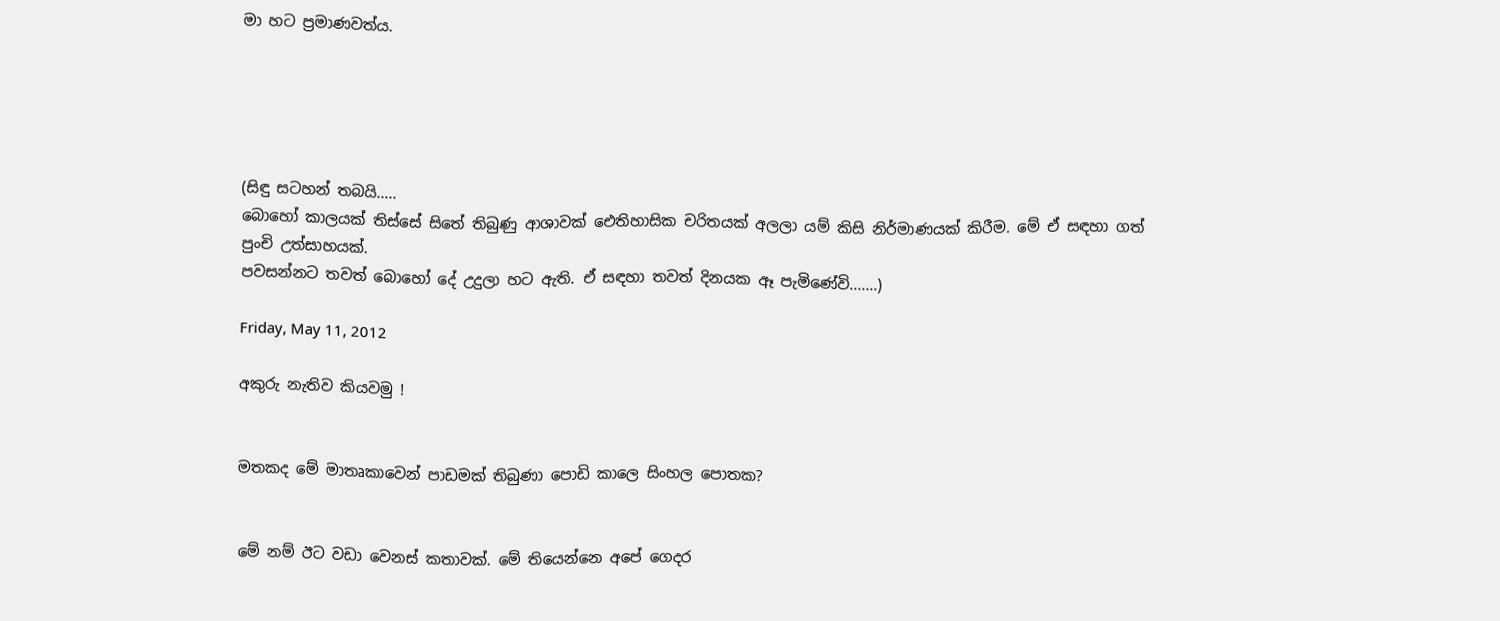මා හට ප්‍රමාණවත්ය.





(සිඳු සටහන් තබයි.....
බොහෝ කාලයක් තිස්සේ සිතේ තිබුණු ආශාවක් ඓතිහාසික චරිතයක් අලලා යම් කිසි නිර්මාණයක් කිරීම. මේ ඒ සඳහා ගත් පුංචි උත්සාහයක්.
පවසන්නට තවත් බොහෝ දේ උදුලා හට ඇති. ඒ සඳහා තවත් දිනයක ඈ පැමිණේවි.......)

Friday, May 11, 2012

අකුරු නැතිව කියවමු !


මතකද මේ මාතෘකාවෙන් පාඩමක් තිබුණා පොඩි කාලෙ සිංහල පොතක?


මේ නම් ඊට වඩා වෙනස් කතාවක්. මේ තියෙන්නෙ අපේ ගෙදර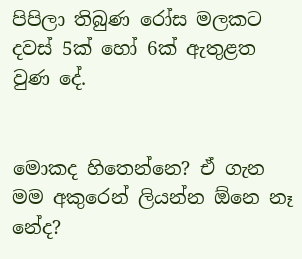පිපිලා තිබුණ රෝස මලකට දවස් 5ක් හෝ 6ක් ඇතුළත වුණ දේ.


මොකද හිතෙන්නෙ? ඒ ගැන මම අකුරෙන් ලියන්න ඕනෙ නෑ නේද?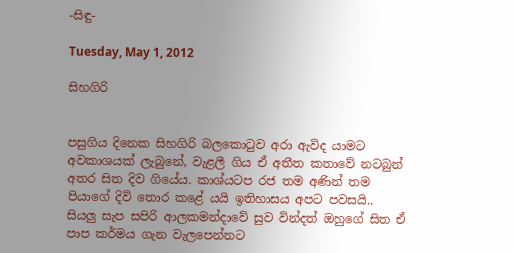-සිඳු-

Tuesday, May 1, 2012

සිහගිරි


පසුගිය දිනෙක සිහගිරි බලකොටුව අරා ඇවිද යාමට අවකාශයක් ලැබුනේ, වැළලී ගිය ඒ අතීත කතාවේ නටබුන් අතර සිත දිව ගියේය. කාශ්යටප රජ තම අණින් තම පියාගේ දිවි තොර කළේ යයි ඉතිහාසය අපට පවසයි.. සියලු සැප සපිරි ආලකමන්දාවේ සුව වින්දත් ඔහුගේ සිත ඒ පාප කර්මය ගැන වැලපෙන්නට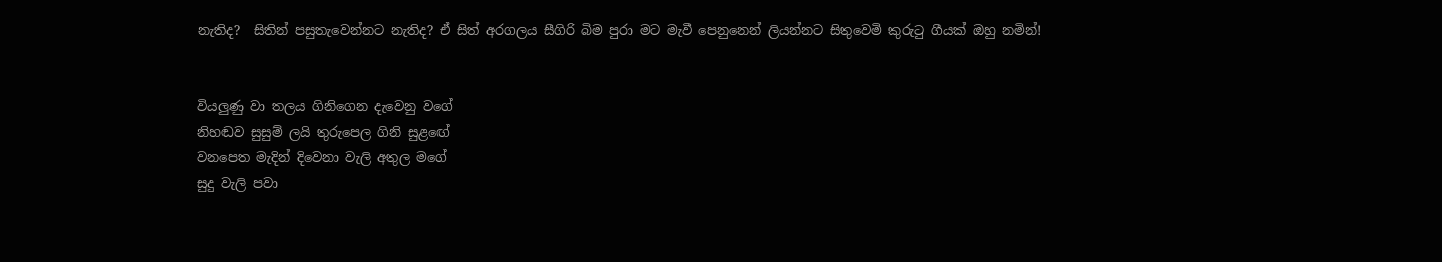නැතිද?  සිතින් පසුතැවෙන්නට නැතිද? ඒ සිත් අරගලය සීගිරි බිම පුරා මට මැවී පෙනුනෙන් ලියන්නට සිතුවෙමි කුරුටු ගීයක් ඔහු නමින්!


වියලුණු වා තලය ගිනිගෙන දැවෙනු වගේ
නිහඬව සුසුම් ලයි තුරුපෙල ගිනි සුළ‍ඟේ
වනපෙත මැදින් දිවෙනා වැලි අතුල මගේ
සුදු වැලි පවා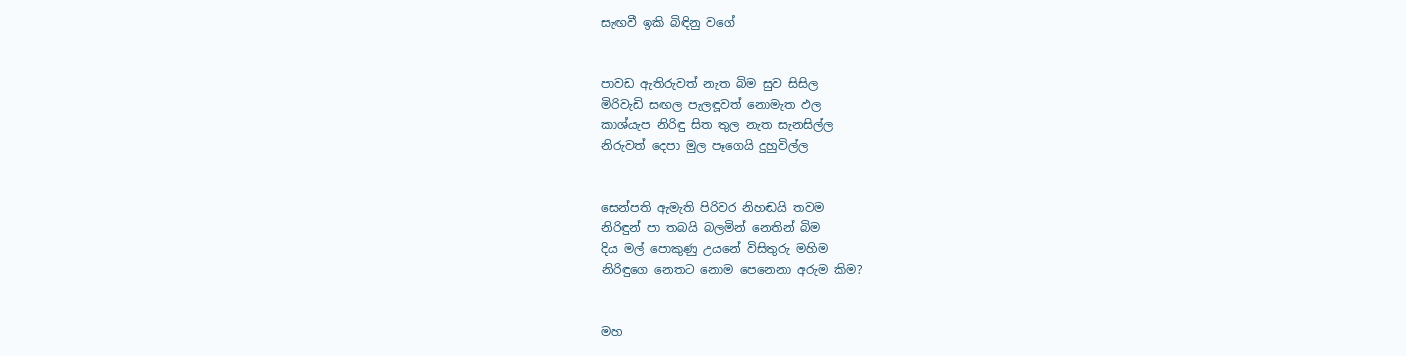සැඟවී ඉකි බිඳිනු වගේ


පාවඩ ඇතිරුවත් නැත බිම සුව සිසිල
මිරිවැඩි සඟල පැලඳූවත් නොමැත ඵල
කාශ්යැප නිරිඳු සිත තුල නැත සැනසිල්ල
නිරුවත් දෙපා මුල පෑගෙයි දුහුවිල්ල


සෙන්පති ඇමැති පිරිවර නිහඬයි තවම
නිරිඳුන් පා තබයි බලමින් නෙතින් බිම
දිය මල් පොකුණු උයනේ විසිතුරු මහිම
නිරිඳුගෙ නෙතට නොම පෙනෙනා අරුම කිම?


මහ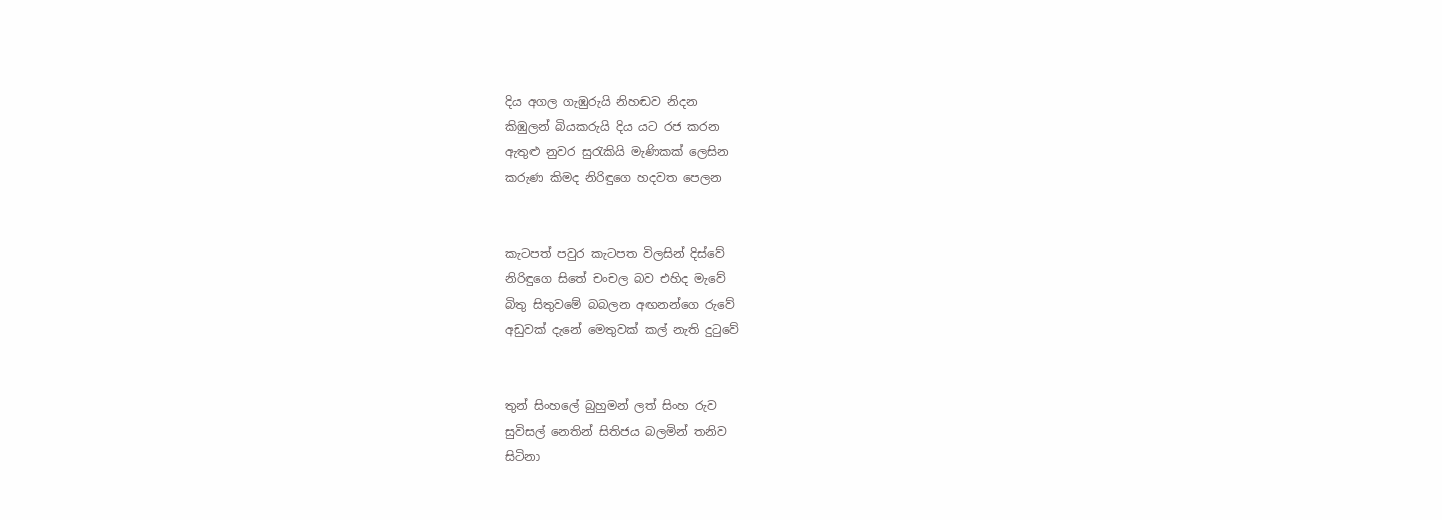දිය අගල ගැඹුරුයි නිහඬව නිදන
කිඹුලන් බියකරුයි දිය යට රජ කරන
ඇතුළු නුවර සුරැකියි මැණිකක් ලෙසින
කරුණ කිමද නිරිඳුගෙ හදවත පෙලන


කැටපත් පවුර කැටපත විලසින් දිස්වේ
නිරිඳුගෙ සිතේ චංචල බව එහිද මැවේ
බිතු සිතුවමේ බබලන අඟනන්ගෙ රුවේ
අඩුවක් දැනේ මෙතුවක් කල් නැති දුටුවේ


තුන් සිංහලේ බුහුමන් ලත් සිංහ රුව
සුවිසල් නෙතින් සිතිජය බලමින් තනිව
සිටිනා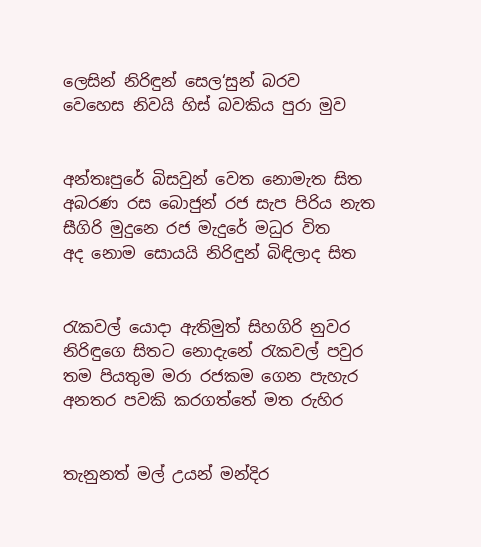ලෙසින් නිරිඳුන් සෙල‘සුන් බරව
වෙහෙස නිවයි හිස් බවකිය පුරා මුව


අන්තඃපුරේ බිසවුන් වෙත නොමැත සිත
අබරණ රස බොජුන් රජ සැප පිරිය නැත
සීගිරි මුදුනෙ රජ මැදුරේ මධුර විත
අද නොම සොයයි නිරිඳුන් බිඳිලාද සිත


රැකවල් යොදා ඇතිමුත් සිහගිරි නුවර
නිරිඳුගෙ සිතට නොදැනේ රැකවල් පවුර
තම පියතුම මරා රජකම ගෙන පැහැර
අනතර පවකි කරගත්තේ මත රුහිර


තැනුනත් මල් උයන් මන්දිර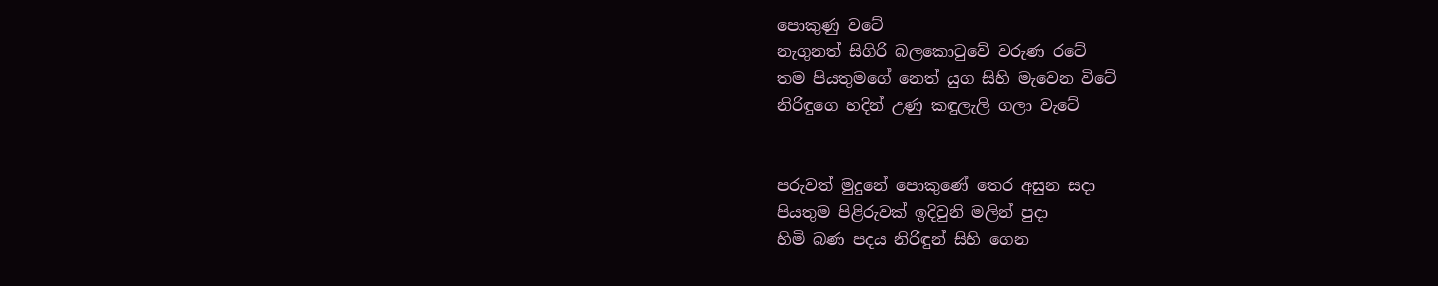පොකුණු වටේ
නැගුනත් සිගිරි බලකොටුවේ වරුණ රටේ
තම පියතුමගේ නෙත් යුග සිහි මැවෙන විටේ
නිරිඳුගෙ හදින් උණු කඳුලැලි ගලා වැටේ


පරුවත් මුදුනේ පොකුණේ තෙර අසුන සදා
පියතුම පිළිරුවක් ඉදිවුනි මලින් පුදා
හිමි බණ පදය නිරිඳුන් සිහි ගෙන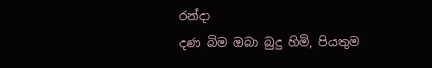රන්දා
දණ බිම ඔබා බුදු හිමි, පියතුම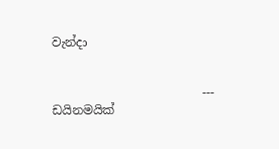වැන්දා


                         ---
ඩයිනමයික්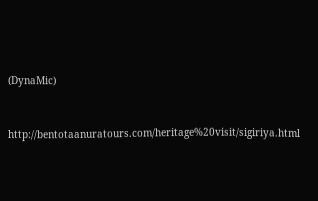(DynaMic)


http://bentotaanuratours.com/heritage%20visit/sigiriya.html